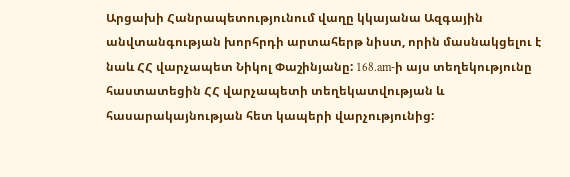Արցախի Հանրապետությունում վաղը կկայանա Ազգային անվտանգության խորհրդի արտահերթ նիստ, որին մասնակցելու է նաև ՀՀ վարչապետ Նիկոլ Փաշինյանը: 168.am-ի այս տեղեկությունը հաստատեցին ՀՀ վարչապետի տեղեկատվության և հասարակայնության հետ կապերի վարչությունից: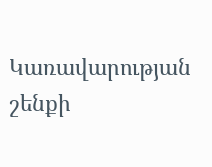Կառավարության շենքի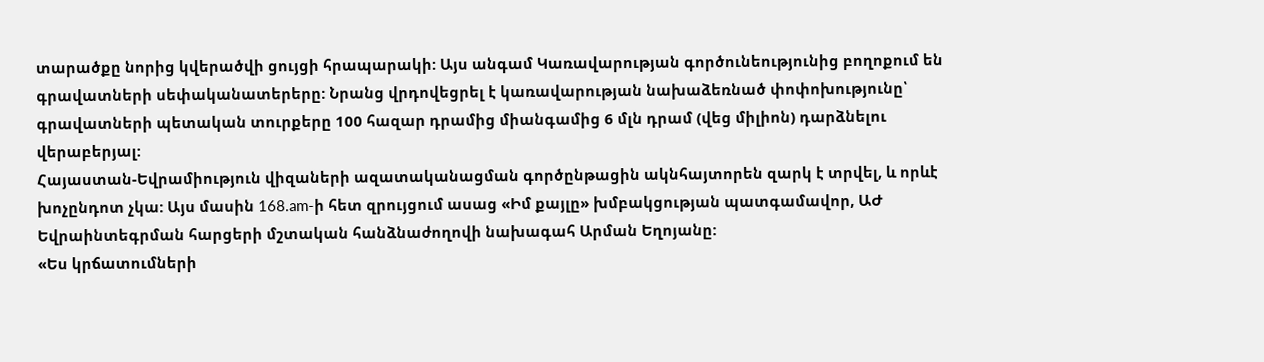տարածքը նորից կվերածվի ցույցի հրապարակի: Այս անգամ Կառավարության գործունեությունից բողոքում են գրավատների սեփականատերերը: Նրանց վրդովեցրել է կառավարության նախաձեռնած փոփոխությունը՝ գրավատների պետական տուրքերը 100 հազար դրամից միանգամից 6 մլն դրամ (վեց միլիոն) դարձնելու վերաբերյալ:
Հայաստան-Եվրամիություն վիզաների ազատականացման գործընթացին ակնհայտորեն զարկ է տրվել, և որևէ խոչընդոտ չկա: Այս մասին 168.am-ի հետ զրույցում ասաց «Իմ քայլը» խմբակցության պատգամավոր, ԱԺ Եվրաինտեգրման հարցերի մշտական հանձնաժողովի նախագահ Արման Եղոյանը:
«Ես կրճատումների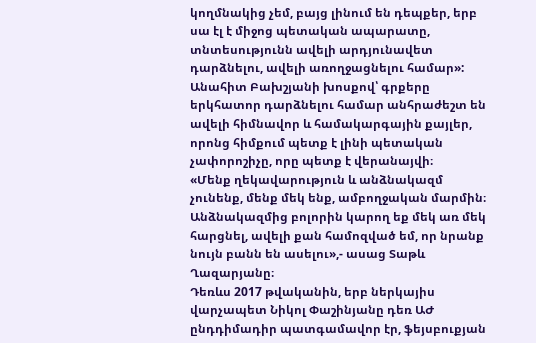կողմնակից չեմ, բայց լինում են դեպքեր, երբ սա էլ է միջոց պետական ապարատը, տնտեսությունն ավելի արդյունավետ դարձնելու, ավելի առողջացնելու համար»:
Անահիտ Բախշյանի խոսքով՝ գրքերը երկհատոր դարձնելու համար անհրաժեշտ են ավելի հիմնավոր և համակարգային քայլեր, որոնց հիմքում պետք է լինի պետական չափորոշիչը, որը պետք է վերանայվի։
«Մենք ղեկավարություն և անձնակազմ չունենք, մենք մեկ ենք, ամբողջական մարմին։ Անձնակազմից բոլորին կարող եք մեկ առ մեկ հարցնել, ավելի քան համոզված եմ, որ նրանք նույն բանն են ասելու»,- ասաց Տաթև Ղազարյանը։
Դեռևս 2017 թվականին, երբ ներկայիս վարչապետ Նիկոլ Փաշինյանը դեռ ԱԺ ընդդիմադիր պատգամավոր էր, ֆեյսբուքյան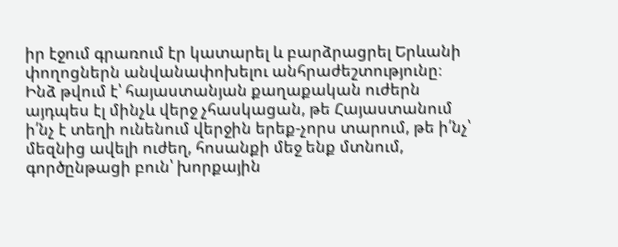իր էջում գրառում էր կատարել և բարձրացրել Երևանի փողոցներն անվանափոխելու անհրաժեշտությունը։
Ինձ թվում է՝ հայաստանյան քաղաքական ուժերն այդպես էլ մինչև վերջ չհասկացան, թե Հայաստանում ի՛նչ է տեղի ունենում վերջին երեք-չորս տարում, թե ի՛նչ՝ մեզնից ավելի ուժեղ, հոսանքի մեջ ենք մտնում, գործընթացի բուն՝ խորքային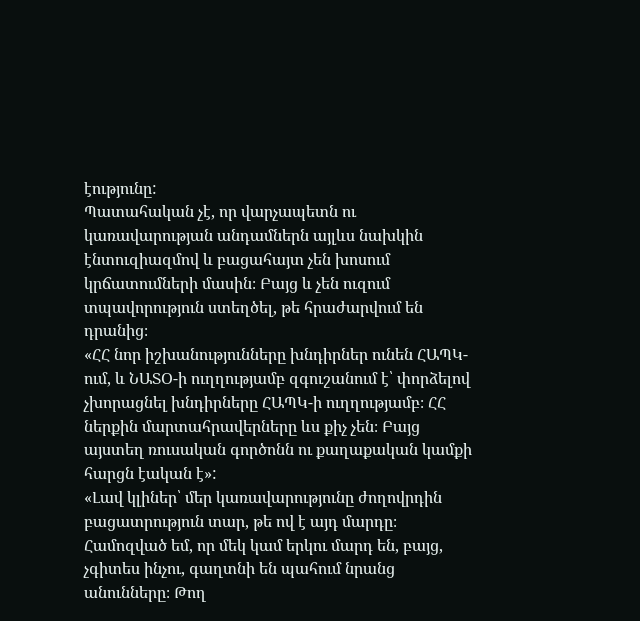էությունը:
Պատահական չէ, որ վարչապետն ու կառավարության անդամներն այլևս նախկին էնտուզիազմով և բացահայտ չեն խոսում կրճատումների մասին։ Բայց և չեն ուզում տպավորություն ստեղծել, թե հրաժարվում են դրանից։
«ՀՀ նոր իշխանությունները խնդիրներ ունեն ՀԱՊԿ-ում, և ՆԱՏՕ-ի ուղղությամբ զգուշանում է՝ փորձելով չխորացնել խնդիրները ՀԱՊԿ-ի ուղղությամբ։ ՀՀ ներքին մարտահրավերները ևս քիչ չեն։ Բայց այստեղ ռուսական գործոնն ու քաղաքական կամքի հարցն էական է»:
«Լավ կլիներ՝ մեր կառավարությունը ժողովրդին բացատրություն տար, թե ով է այդ մարդը։ Համոզված եմ, որ մեկ կամ երկու մարդ են, բայց, չգիտես ինչու, գաղտնի են պահում նրանց անունները։ Թող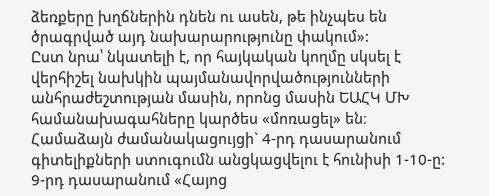ձեռքերը խղճներին դնեն ու ասեն, թե ինչպես են ծրագրված այդ նախարարությունը փակում»:
Ըստ նրա՝ նկատելի է, որ հայկական կողմը սկսել է վերհիշել նախկին պայմանավորվածությունների անհրաժեշտության մասին, որոնց մասին ԵԱՀԿ ՄԽ համանախագահները կարծես «մոռացել» են։
Համաձայն ժամանակացույցի` 4-րդ դասարանում գիտելիքների ստուգումն անցկացվելու է հունիսի 1-10-ը: 9-րդ դասարանում «Հայոց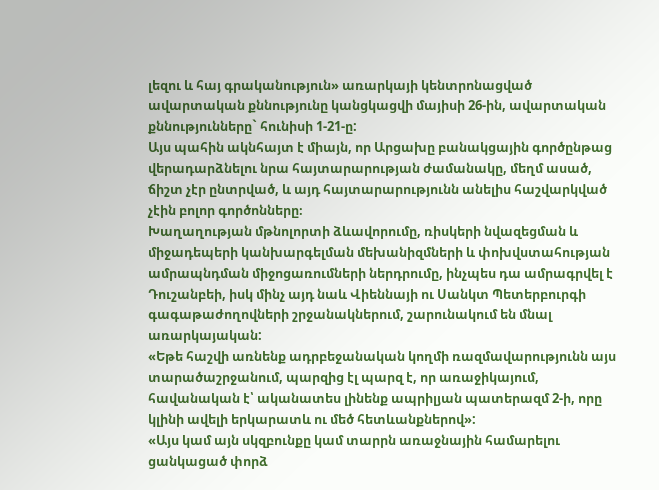լեզու և հայ գրականություն» առարկայի կենտրոնացված ավարտական քննությունը կանցկացվի մայիսի 26-ին, ավարտական քննությունները` հունիսի 1-21-ը:
Այս պահին ակնհայտ է միայն, որ Արցախը բանակցային գործընթաց վերադարձնելու նրա հայտարարության ժամանակը, մեղմ ասած, ճիշտ չէր ընտրված, և այդ հայտարարությունն անելիս հաշվարկված չէին բոլոր գործոնները։
Խաղաղության մթնոլորտի ձևավորումը, ռիսկերի նվազեցման և միջադեպերի կանխարգելման մեխանիզմների և փոխվստահության ամրապնդման միջոցառումների ներդրումը, ինչպես դա ամրագրվել է Դուշանբեի, իսկ մինչ այդ նաև Վիեննայի ու Սանկտ Պետերբուրգի գագաթաժողովների շրջանակներում, շարունակում են մնալ առարկայական:
«Եթե հաշվի առնենք ադրբեջանական կողմի ռազմավարությունն այս տարածաշրջանում, պարզից էլ պարզ է, որ առաջիկայում, հավանական է՝ ականատես լինենք ապրիլյան պատերազմ 2-ի, որը կլինի ավելի երկարատև ու մեծ հետևանքներով»:
«Այս կամ այն սկզբունքը կամ տարրն առաջնային համարելու ցանկացած փորձ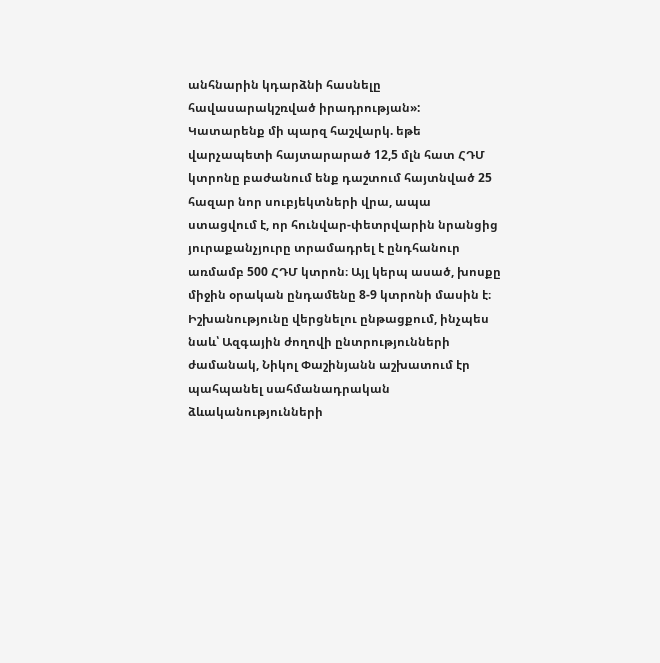անհնարին կդարձնի հասնելը հավասարակշռված իրադրության»:
Կատարենք մի պարզ հաշվարկ. եթե վարչապետի հայտարարած 12,5 մլն հատ ՀԴՄ կտրոնը բաժանում ենք դաշտում հայտնված 25 հազար նոր սուբյեկտների վրա, ապա ստացվում է, որ հունվար-փետրվարին նրանցից յուրաքանչյուրը տրամադրել է ընդհանուր առմամբ 500 ՀԴՄ կտրոն։ Այլ կերպ ասած, խոսքը միջին օրական ընդամենը 8-9 կտրոնի մասին է։
Իշխանությունը վերցնելու ընթացքում, ինչպես նաև՝ Ազգային ժողովի ընտրությունների ժամանակ, Նիկոլ Փաշինյանն աշխատում էր պահպանել սահմանադրական ձևականությունների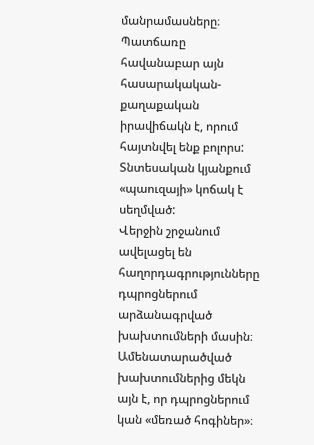մանրամասները։
Պատճառը հավանաբար այն հասարակական-քաղաքական իրավիճակն է, որում հայտնվել ենք բոլորս: Տնտեսական կյանքում «պաուզայի» կոճակ է սեղմված:
Վերջին շրջանում ավելացել են հաղորդագրությունները դպրոցներում արձանագրված խախտումների մասին։ Ամենատարածված խախտումներից մեկն այն է, որ դպրոցներում կան «մեռած հոգիներ»։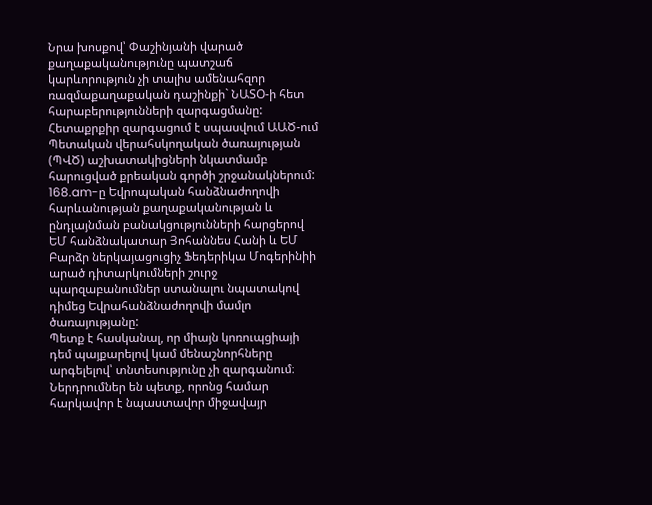Նրա խոսքով՝ Փաշինյանի վարած քաղաքականությունը պատշաճ կարևորություն չի տալիս ամենահզոր ռազմաքաղաքական դաշինքի` ՆԱՏՕ-ի հետ հարաբերությունների զարգացմանը:
Հետաքրքիր զարգացում է սպասվում ԱԱԾ-ում Պետական վերահսկողական ծառայության (ՊՎԾ) աշխատակիցների նկատմամբ հարուցված քրեական գործի շրջանակներում:
168.am-ը Եվրոպական հանձնաժողովի հարևանության քաղաքականության և ընդլայնման բանակցությունների հարցերով ԵՄ հանձնակատար Յոհաննես Հանի և ԵՄ Բարձր ներկայացուցիչ Ֆեդերիկա Մոգերինիի արած դիտարկումների շուրջ պարզաբանումներ ստանալու նպատակով դիմեց Եվրահանձնաժողովի մամլո ծառայությանը:
Պետք է հասկանալ, որ միայն կոռուպցիայի դեմ պայքարելով կամ մենաշնորհները արգելելով՝ տնտեսությունը չի զարգանում։ Ներդրումներ են պետք, որոնց համար հարկավոր է նպաստավոր միջավայր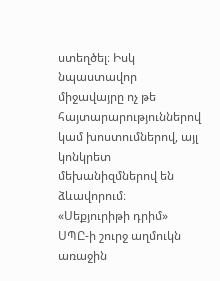ստեղծել։ Իսկ նպաստավոր միջավայրը ոչ թե հայտարարություններով կամ խոստումներով, այլ կոնկրետ մեխանիզմներով են ձևավորում։
«Սեքյուրիթի դրիմ» ՍՊԸ-ի շուրջ աղմուկն առաջին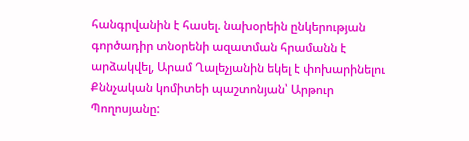հանգրվանին է հասել. նախօրեին ընկերության գործադիր տնօրենի ազատման հրամանն է արձակվել, Արամ Ղալեչյանին եկել է փոխարինելու Քննչական կոմիտեի պաշտոնյան՝ Արթուր Պողոսյանը: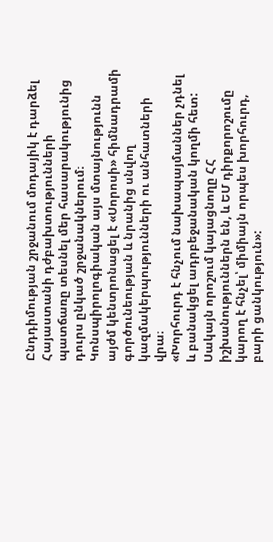Ընդդիմության շրջանում մոդայիկ է դարձել Հայաստանի դժբախտությունների պատճառը տեսնել մեր հասարակությունից դուրս ընկած շրջանակներում։ Կոնսպիրոլոգիական այս մտայնությունն այժմ կենտրոնացել է «Սորոսի» հիմնադրամի գործունեության և նրանից սնվող կազմակերպությունների ու անհատների վրա։
«Խորհուրդ է հնչում նախապայմաններ չդնել և բանակցել ադրբեջանական կողմի հետ: Սակայն որոշում կայացնողը ՀՀ իշխանություններն են, և ԵՄ դիրքորոշումը կարող է հնչել՝ միմիայն որպես խորհուրդ, բարի ցանկություն»: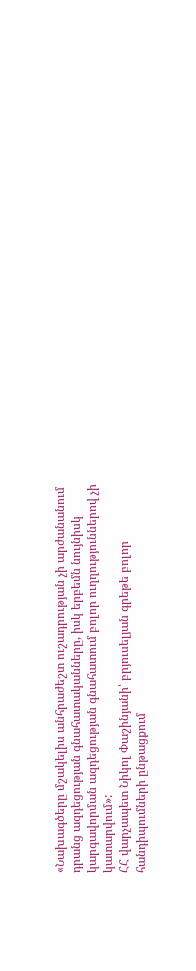«Նախագծերը մշակելիս անհրաժեշտ ուշադրության չի արժանանում դրանց ազդեցության գնահատականները, իսկ երբեմն նույնիսկ կարգավորման ազդեցության գնահատում բոլոր ուղղություններով չի կատարվում»:
ՀՀ վարչապետ Նիկոլ Փաշինյանի՝ բրյուսելյան գրեթե բոլոր հանդիպումների ընթացքում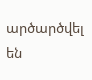արծարծվել են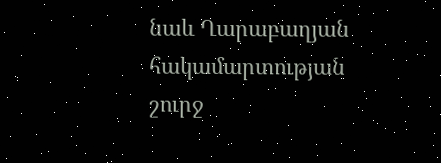նաև Ղարաբաղյան հակամարտության շուրջ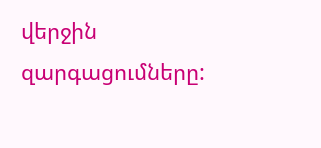վերջին զարգացումները: